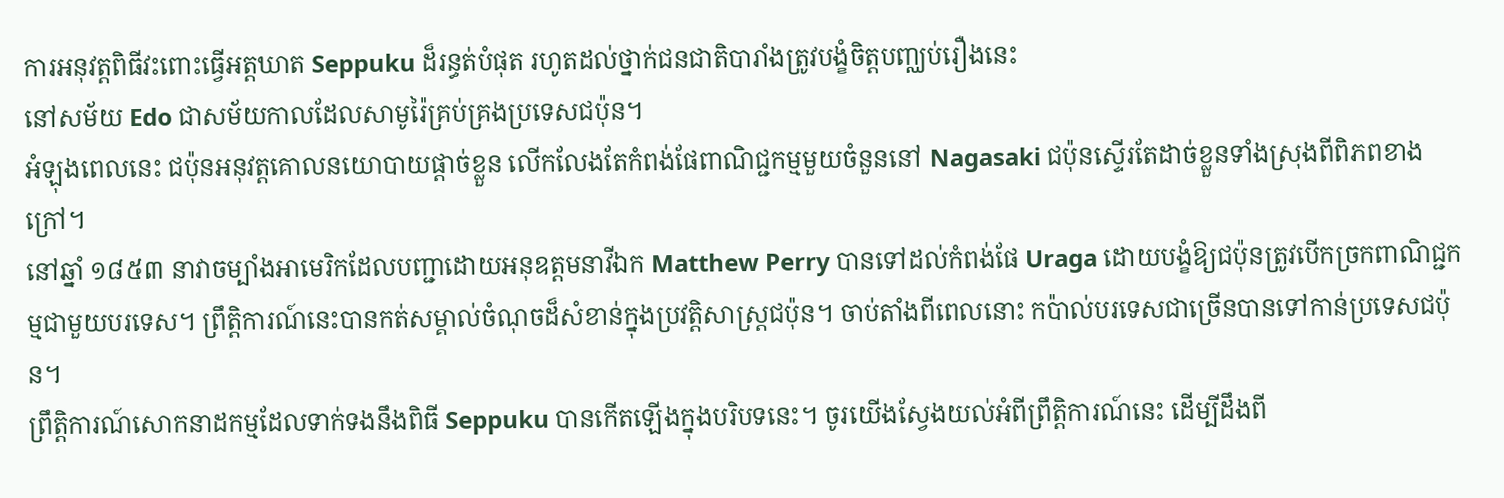ការអនុវត្តពិធីវះពោះធ្វើអត្តឃាត Seppuku ដ៏រន្ធត់បំផុត រហូតដល់ថ្នាក់ជនជាតិបារាំងត្រូវបង្ខំចិត្តបញ្ឈប់រឿងនេះ
នៅសម័យ Edo ជាសម័យកាលដែលសាមូរ៉ៃគ្រប់គ្រងប្រទេសជប៉ុន។
អំឡុងពេលនេះ ជប៉ុនអនុវត្តគោលនយោបាយផ្តាច់ខ្លួន លើកលែងតែកំពង់ផែពាណិជ្ជកម្មមួយចំនួននៅ Nagasaki ជប៉ុនស្ទើរតែដាច់ខ្លួនទាំងស្រុងពីពិភពខាងក្រៅ។
នៅឆ្នាំ ១៨៥៣ នាវាចម្បាំងអាមេរិកដែលបញ្ជាដោយអនុឧត្តមនាវីឯក Matthew Perry បានទៅដល់កំពង់ផែ Uraga ដោយបង្ខំឱ្យជប៉ុនត្រូវបើកច្រកពាណិជ្ជកម្មជាមួយបរទេស។ ព្រឹត្តិការណ៍នេះបានកត់សម្គាល់ចំណុចដ៏សំខាន់ក្នុងប្រវត្តិសាស្ត្រជប៉ុន។ ចាប់តាំងពីពេលនោះ កប៉ាល់បរទេសជាច្រើនបានទៅកាន់ប្រទេសជប៉ុន។
ព្រឹត្តិការណ៍សោកនាដកម្មដែលទាក់ទងនឹងពិធី Seppuku បានកើតឡើងក្នុងបរិបទនេះ។ ចូរយើងស្វែងយល់អំពីព្រឹត្តិការណ៍នេះ ដើម្បីដឹងពី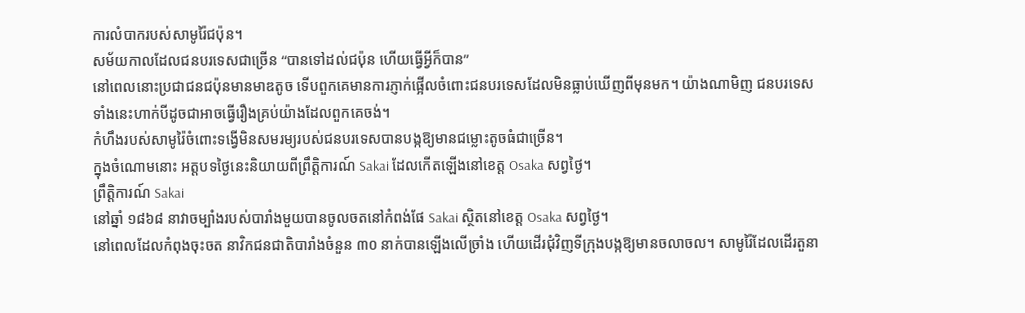ការលំបាករបស់សាមូរ៉ៃជប៉ុន។
សម័យកាលដែលជនបរទេសជាច្រើន “បានទៅដល់ជប៉ុន ហើយធ្វើអ្វីក៏បាន”
នៅពេលនោះប្រជាជនជប៉ុនមានមាឌតូច ទើបពួកគេមានការភ្ញាក់ផ្អើលចំពោះជនបរទេសដែលមិនធ្លាប់ឃើញពីមុនមក។ យ៉ាងណាមិញ ជនបរទេសទាំងនេះហាក់បីដូចជាអាចធ្វើរឿងគ្រប់យ៉ាងដែលពួកគេចង់។
កំហឹងរបស់សាមូរ៉ៃចំពោះទង្វើមិនសមរម្យរបស់ជនបរទេសបានបង្កឱ្យមានជម្លោះតូចធំជាច្រើន។
ក្នុងចំណោមនោះ អត្តបទថ្ងៃនេះនិយាយពីព្រឹត្តិការណ៍ Sakai ដែលកើតឡើងនៅខេត្ត Osaka សព្វថ្ងៃ។
ព្រឹត្តិការណ៍ Sakai
នៅឆ្នាំ ១៨៦៨ នាវាចម្បាំងរបស់បារាំងមួយបានចូលចតនៅកំពង់ផែ Sakai ស្ថិតនៅខេត្ត Osaka សព្វថ្ងៃ។
នៅពេលដែលកំពុងចុះចត នាវិកជនជាតិបារាំងចំនួន ៣០ នាក់បានឡើងលើច្រាំង ហើយដើរជុំវិញទីក្រុងបង្កឱ្យមានចលាចល។ សាមូរ៉ៃដែលដើរតួនា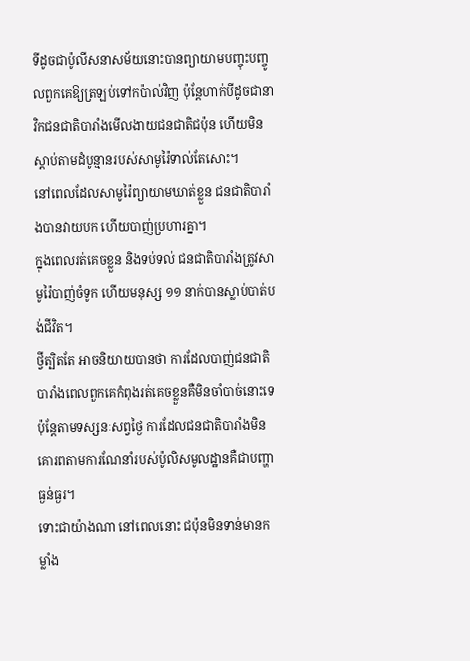ទីដូចជាប៉ូលីសនាសម័យនោះបានព្យាយាមបញ្ចុះបញ្ចូលពួកគេឱ្យត្រឡប់ទៅកប៉ាល់វិញ ប៉ុន្តែហាក់បីដូចជានាវិកជនជាតិបារាំងមើលងាយជនជាតិជប៉ុន ហើយមិនស្តាប់តាមដំបូន្មានរបស់សាមូរ៉ៃទាល់តែសោះ។
នៅពេលដែលសាមូរ៉ៃព្យាយាមឃាត់ខ្លួន ជនជាតិបារាំងបានវាយបក ហើយបាញ់ប្រហារគ្នា។
ក្នុងពេលរត់គេចខ្លួន និងទប់ទល់ ជនជាតិបារាំងត្រូវសាមូរ៉ៃបាញ់ចំទូក ហើយមនុស្ស ១១ នាក់បានស្លាប់បាត់បង់ជីវិត។
ថ្វីត្បិតតែ អាចនិយាយបានថា ការដែលបាញ់ជនជាតិបារាំងពេលពួកគេកំពុងរត់គេចខ្លួនគឺមិនចាំបាច់នោះទេ ប៉ុន្តែតាមទស្សនៈសព្វថ្ងៃ ការដែលជនជាតិបារាំងមិនគោរពតាមការណែនាំរបស់ប៉ូលិសមូលដ្ឋានគឺជាបញ្ហាធ្ងន់ធ្ងរ។
ទោះជាយ៉ាងណា នៅពេលនោះ ជប៉ុនមិនទាន់មានកម្លាំង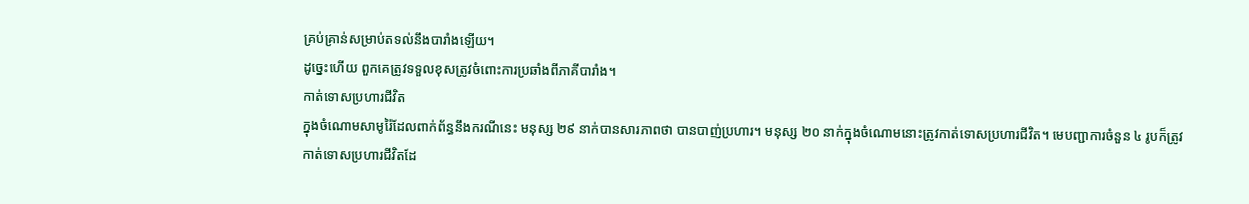គ្រប់គ្រាន់សម្រាប់តទល់នឹងបារាំងឡើយ។
ដូច្នេះហើយ ពួកគេត្រូវទទួលខុសត្រូវចំពោះការប្រឆាំងពីភាគីបារាំង។
កាត់ទោសប្រហារជីវិត
ក្នុងចំណោមសាមូរ៉ៃដែលពាក់ព័ន្ធនឹងករណីនេះ មនុស្ស ២៩ នាក់បានសារភាពថា បានបាញ់ប្រហារ។ មនុស្ស ២០ នាក់ក្នុងចំណោមនោះត្រូវកាត់ទោសប្រហារជីវិត។ មេបញ្ជាការចំនួន ៤ រូបក៏ត្រូវកាត់ទោសប្រហារជីវិតដែ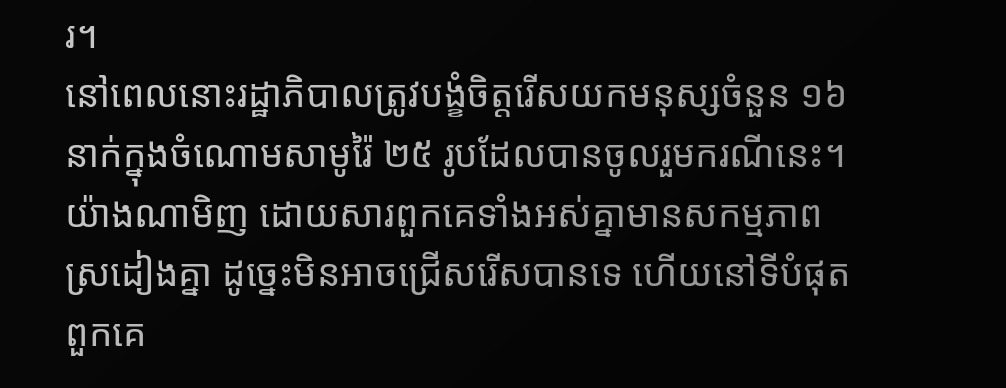រ។
នៅពេលនោះរដ្ឋាភិបាលត្រូវបង្ខំចិត្តរើសយកមនុស្សចំនួន ១៦ នាក់ក្នុងចំណោមសាមូរ៉ៃ ២៥ រូបដែលបានចូលរួមករណីនេះ។ យ៉ាងណាមិញ ដោយសារពួកគេទាំងអស់គ្នាមានសកម្មភាពស្រដៀងគ្នា ដូច្នេះមិនអាចជ្រើសរើសបានទេ ហើយនៅទីបំផុតពួកគេ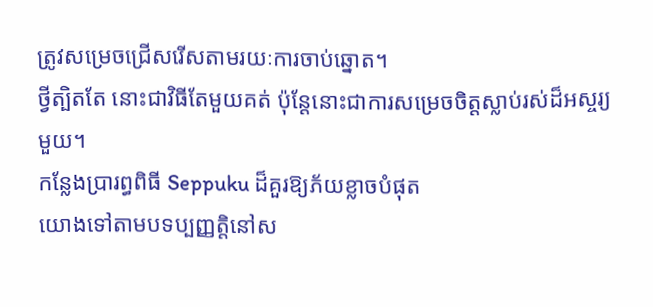ត្រូវសម្រេចជ្រើសរើសតាមរយៈការចាប់ឆ្នោត។
ថ្វីត្បិតតែ នោះជាវិធីតែមួយគត់ ប៉ុន្តែនោះជាការសម្រេចចិត្តស្លាប់រស់ដ៏អស្ចរ្យមួយ។
កន្លែងប្រារព្ធពិធី Seppuku ដ៏គួរឱ្យភ័យខ្លាចបំផុត
យោងទៅតាមបទប្បញ្ញត្តិនៅស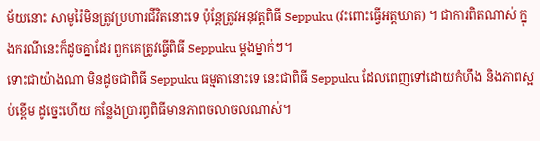ម័យនោះ សាមូរ៉ៃមិនត្រូវប្រហារជីវិតនោះទេ ប៉ុន្តែត្រូវអនុវត្តពិធី Seppuku (វះពោះធ្វើអត្តឃាត) ។ ជាការពិតណាស់ ក្នុងករណីនេះក៏ដូចគ្នាដែរ ពួកគេត្រូវធ្វើពិធី Seppuku ម្តងម្នាក់ៗ។
ទោះជាយ៉ាងណា មិនដូចជាពិធី Seppuku ធម្មតានោះទេ នេះជាពិធី Seppuku ដែលពេញទៅដោយកំហឹង និងភាពស្អប់ខ្ពើម ដូច្នេះហើយ កន្លែងប្រារព្ធពិធីមានភាពចលាចលណាស់។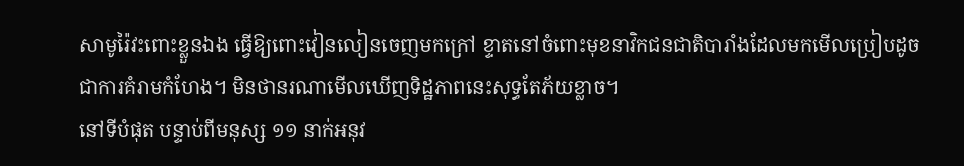សាមូរ៉ៃវះពោះខ្លួនឯង ធ្វើឱ្យពោះវៀនលៀនចេញមកក្រៅ ខ្ទាតនៅចំពោះមុខនាវិកជនជាតិបារាំងដែលមកមើលប្រៀបដូចជាការគំរាមកំហែង។ មិនថានរណាមើលឃើញទិដ្ឋភាពនេះសុទ្ធតែភ័យខ្លាច។
នៅទីបំផុត បន្ទាប់ពីមនុស្ស ១១ នាក់អនុវ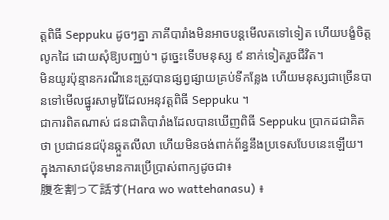ត្តពិធី Seppuku ដូចៗគ្នា ភាគីបារាំងមិនអាចបន្តមើលតទៅទៀត ហើយបង្ខំចិត្តលូកដៃ ដោយសុំឱ្យបញ្ឈប់។ ដូច្នេះទើបមនុស្ស ៩ នាក់ទៀតរួចជីវិត។
មិនយូរប៉ុន្មានករណីនេះត្រូវបានផ្សព្វផ្សាយគ្រប់ទីកន្លែង ហើយមនុស្សជាច្រើនបានទៅមើលផ្នូរសាមូរ៉ៃដែលអនុវត្តពិធី Seppuku ។
ជាការពិតណាស់ ជនជាតិបារាំងដែលបានឃើញពិធី Seppuku ប្រាកដជាគិតថា ប្រជាជនជប៉ុនឆ្កួតលីលា ហើយមិនចង់ពាក់ព័ន្ធនឹងប្រទេសបែបនេះឡើយ។
ក្នុងភាសាជប៉ុនមានការប្រើប្រាស់ពាក្យដូចជា៖
腹を割って話す(Hara wo wattehanasu) ៖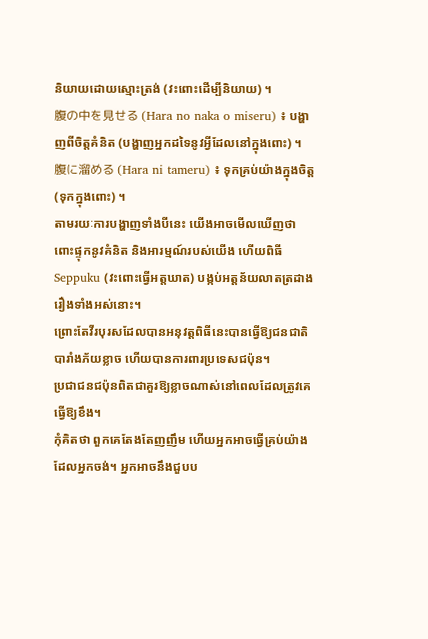និយាយដោយស្មោះត្រង់ (វះពោះដើម្បីនិយាយ) ។
腹の中を見せる (Hara no naka o miseru) ៖ បង្ហាញពីចិត្តគំនិត (បង្ហាញអ្នកដទៃនូវអ្វីដែលនៅក្នុងពោះ) ។
腹に溜める (Hara ni tameru) ៖ ទុកគ្រប់យ៉ាងក្នុងចិត្ត (ទុកក្នុងពោះ) ។
តាមរយៈការបង្ហាញទាំងបីនេះ យើងអាចមើលឃើញថា ពោះផ្ទុកនូវគំនិត និងអារម្មណ៍របស់យើង ហើយពិធី Seppuku (វះពោះធ្វើអត្តឃាត) បង្កប់អត្តន័យលាតត្រដាងរឿងទាំងអស់នោះ។
ព្រោះតែវីរបុរសដែលបានអនុវត្តពិធីនេះបានធ្វើឱ្យជនជាតិបារាំងភ័យខ្លាច ហើយបានការពារប្រទេសជប៉ុន។
ប្រជាជនជប៉ុនពិតជាគួរឱ្យខ្លាចណាស់នៅពេលដែលត្រូវគេធ្វើឱ្យខឹង។
កុំគិតថា ពួកគេតែងតែញញឹម ហើយអ្នកអាចធ្វើគ្រប់យ៉ាងដែលអ្នកចង់។ អ្នកអាចនឹងជួបប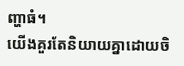ញ្ហាធំ។
យើងគួរតែនិយាយគ្នាដោយចិ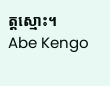ត្តស្មោះ។
Abe Kengo